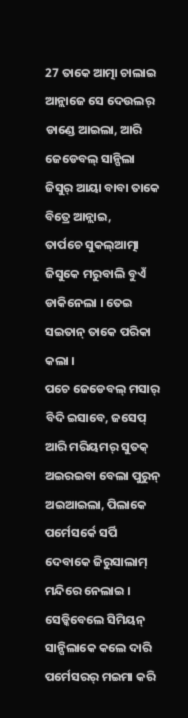27 ତାକେ ଆତ୍ମା ଚାଲାଇ ଆନ୍ଲାଜେ ସେ ଦେଉଲର୍ ଡାଣ୍ଡେ ଆଇଲା, ଆରି ଜେଡେବଲ୍ ସାନ୍ପିଲା ଜିସୁର୍ ଆୟା ବାବା ତାକେ ବିତ୍ରେ ଆନ୍ଲାଇ,
ତାର୍ପଚେ ସୁକଲ୍ଆତ୍ମା ଜିସୁକେ ମରୁବାଲି ବୁଏଁ ଡାକିନେଲା । ତେଇ ସଇତାନ୍ ତାକେ ପରିକା କଲା ।
ପଚେ ଜେଡେବଲ୍ ମସାର୍ ବିଦି ଇସାବେ, ଜସେପ୍ ଆରି ମରିୟମର୍ ସୁତକ୍ ଅଇରଇବା ବେଲା ପୁରୁନ୍ ଅଇଆଇଲା, ପିଲାକେ ପର୍ମେସର୍କେ ସର୍ପି ଦେବାକେ ଜିରୁସାଲାମ୍ ମନ୍ଦିରେ ନେଲାଇ ।
ସେଡ୍କିବେଲେ ସିମିୟନ୍ ସାନ୍ପିଲାକେ କଲେ ଦାରି ପର୍ମେସରର୍ ମଇମା କରି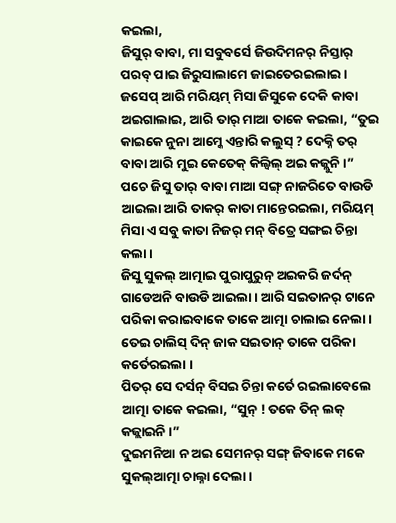କଇଲା,
ଜିସୁର୍ ବାବା, ମା ସବୁବର୍ସେ ଜିଉଦିମନର୍ ନିସ୍ତାର୍ ପରବ୍ ପାଇ ଜିରୁସାଲାମେ ଜାଇତେରଇଲାଇ ।
ଜସେପ୍ ଆରି ମରିୟମ୍ ମିସା ଜିସୁକେ ଦେକି କାବା ଅଇଗାଲାଇ, ଆରି ତାର୍ ମାଆ ତାକେ କଇଲା, “ତୁଇ କାଇକେ ନୁନା ଆମ୍କେ ଏନ୍ତାରି କଲୁସ୍ ? ଦେକ୍ନି ତର୍ ବାବା ଆରି ମୁଇ କେତେକ୍ କିଲ୍ବିଲ୍ ଅଇ କଜ୍ଲୁନି ।”
ପଚେ ଜିସୁ ତାର୍ ବାବା ମାଆ ସଙ୍ଗ୍ ନାଜରିତେ ବାଉଡି ଆଇଲା ଆରି ତାକର୍ କାତା ମାନ୍ତେରଇଲା, ମରିୟମ୍ ମିସା ଏ ସବୁ କାତା ନିଜର୍ ମନ୍ ବିତ୍ରେ ସଙ୍ଗଇ ଚିନ୍ତା କଲା ।
ଜିସୁ ସୁକଲ୍ ଆତ୍ମାଇ ପୁରାପୁରୁନ୍ ଅଇକରି ଜର୍ଦନ୍ ଗାଡେଅନି ବାଉଡି ଆଇଲା । ଆରି ସଇତାନର୍ ଟାନେ ପରିକା କରାଇବାକେ ତାକେ ଆତ୍ମା ଚାଲାଇ ନେଲା । ତେଇ ଚାଲିସ୍ ଦିନ୍ ଜାକ ସଇତାନ୍ ତାକେ ପରିକା କର୍ତେରଇଲା ।
ପିତର୍ ସେ ଦର୍ସନ୍ ବିସଇ ଚିନ୍ତା କର୍ତେ ରଇଲାବେଲେ ଆତ୍ମା ତାକେ କଇଲା, “ସୁନ୍ ! ତକେ ତିନ୍ ଲକ୍ କଜ୍ଲାଇନି ।”
ଦୁଇମନିଆ ନ ଅଇ ସେମନର୍ ସଙ୍ଗ୍ ଜିବାକେ ମକେ ସୁକଲ୍ଆତ୍ମା ଚାଲ୍ନା ଦେଲା ।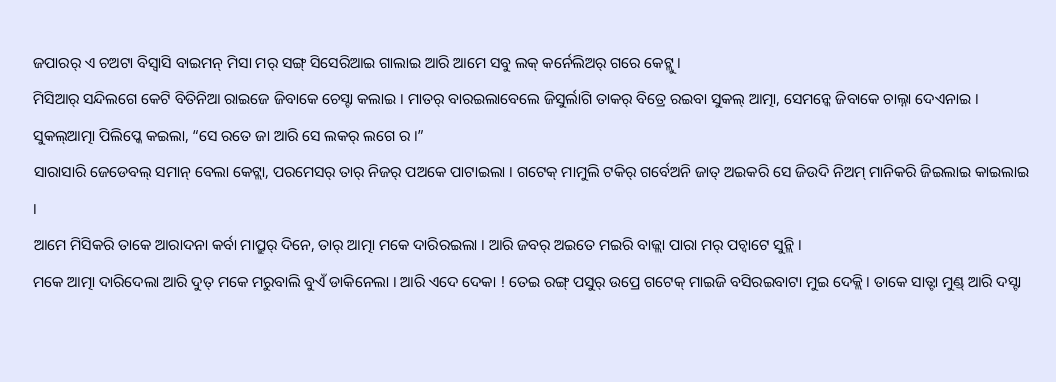ଜପାରର୍ ଏ ଚଅଟା ବିସ୍ବାସି ବାଇମନ୍ ମିସା ମର୍ ସଙ୍ଗ୍ ସିସେରିଆଇ ଗାଲାଇ ଆରି ଆମେ ସବୁ ଲକ୍ କର୍ନେଲିଅର୍ ଗରେ କେଟ୍ଲୁ ।
ମିସିଆର୍ ସନ୍ଦିଲଗେ କେଟି ବିତିନିଆ ରାଇଜେ ଜିବାକେ ଚେସ୍ଟା କଲାଇ । ମାତର୍ ବାରଇଲାବେଲେ ଜିସୁର୍ଲାଗି ତାକର୍ ବିତ୍ରେ ରଇବା ସୁକଲ୍ ଆତ୍ମା, ସେମନ୍କେ ଜିବାକେ ଚାଲ୍ନା ଦେଏନାଇ ।
ସୁକଲ୍ଆତ୍ମା ପିଲିପ୍କେ କଇଲା, “ସେ ରତେ ଜା ଆରି ସେ ଲକର୍ ଲଗେ ର ।”
ସାରାସାରି ଜେଡେବଲ୍ ସମାନ୍ ବେଲା କେଟ୍ଲା, ପରମେସର୍ ତାର୍ ନିଜର୍ ପଅକେ ପାଟାଇଲା । ଗଟେକ୍ ମାମୁଲି ଟକିର୍ ଗର୍ବେଅନି ଜାତ୍ ଅଇକରି ସେ ଜିଉଦି ନିଅମ୍ ମାନିକରି ଜିଇଲାଇ କାଇଲାଇ ।
ଆମେ ମିସିକରି ତାକେ ଆରାଦନା କର୍ବା ମାପ୍ରୁର୍ ଦିନେ, ତାର୍ ଆତ୍ମା ମକେ ଦାରିରଇଲା । ଆରି ଜବର୍ ଅଇତେ ମଇରି ବାଜ୍ଲା ପାରା ମର୍ ପଚ୍ବାଟେ ସୁନ୍ଲି ।
ମକେ ଆତ୍ମା ଦାରିଦେଲା ଆରି ଦୁତ୍ ମକେ ମରୁବାଲି ବୁଏଁ ଡାକିନେଲା । ଆରି ଏଦେ ଦେକା ! ତେଇ ରଙ୍ଗ୍ ପସୁର୍ ଉପ୍ରେ ଗଟେକ୍ ମାଇଜି ବସିରଇବାଟା ମୁଇ ଦେକ୍ଲି । ତାକେ ସାତ୍ଟା ମୁଣ୍ଡ୍ ଆରି ଦସ୍ଟା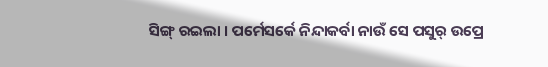ସିଙ୍ଗ୍ ରଇଲା । ପର୍ମେସର୍କେ ନିନ୍ଦାକର୍ବା ନାଉଁ ସେ ପସୁର୍ ଉପ୍ରେ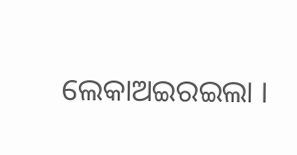ଲେକାଅଇରଇଲା ।